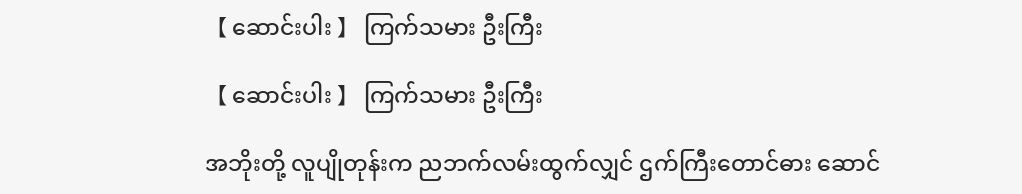【 ဆောင်းပါး 】 ကြက်သမား ဦးကြီး

【 ဆောင်းပါး 】 ကြက်သမား ဦးကြီး

အဘိုးတို့ လူပျိုတုန်းက ညဘက်လမ်းထွက်လျှင် ဌက်ကြီးတောင်ဓား ဆောင်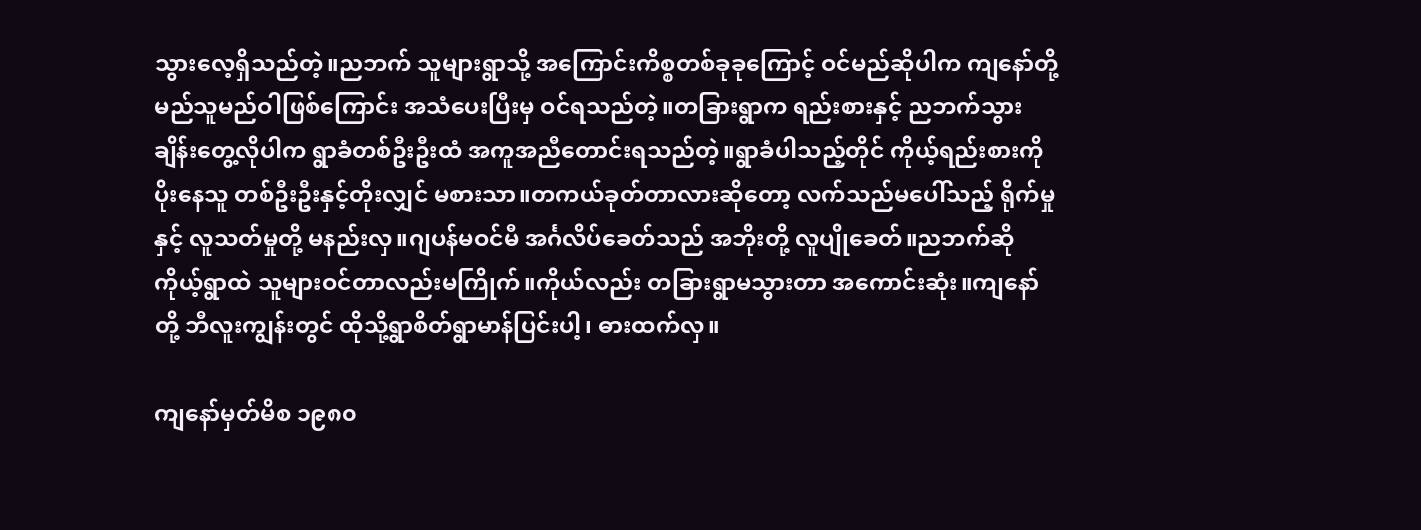သွားလေ့ရှိသည်တဲ့။ညဘက် သူများရွာသို့ အကြောင်းကိစ္စတစ်ခုခုကြောင့် ဝင်မည်ဆိုပါက ကျနော်တို့မည်သူမည်ဝါဖြစ်ကြောင်း အသံပေးပြီးမှ ဝင်ရသည်တဲ့။တခြားရွာက ရည်းစားနှင့် ညဘက်သွားချိန်းတွေ့လိုပါက ရွာခံတစ်ဦးဦးထံ အကူအညီတောင်းရသည်တဲ့။ရွာခံပါသည့်တိုင် ကိုယ့်ရည်းစားကိုပိုးနေသူ တစ်ဦးဦးနှင့်တိုးလျှင် မစားသာ။တကယ်ခုတ်တာလားဆိုတော့ လက်သည်မပေါ်သည့် ရိုက်မှုနှင့် လူသတ်မှုတို့ မနည်းလှ။ဂျပန်မဝင်မီ အင်္ဂလိပ်ခေတ်သည် အဘိုးတို့ လူပျိုခေတ်။ညဘက်ဆို ကိုယ့်ရွာထဲ သူများဝင်တာလည်းမကြိုက်။ကိုယ်လည်း တခြားရွာမသွားတာ အကောင်းဆုံး။ကျနော်တို့ ဘီလူးကျွန်းတွင် ထိုသို့ရွာစိတ်ရွာမာန်ပြင်းပါ့၊ ဓားထက်လှ။

ကျနော်မှတ်မိစ ၁၉၈၀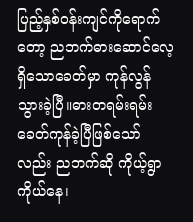ပြည့်နှစ်ဝန်းကျင်ကိုရောက်တော့ ညဘက်ဓားဆောင်လေ့ရှိသောခေတ်မှာ ကုန်လွန်သွားခဲ့ပြီ။ဓားတရမ်းရမ်းခေတ်ကုန်ခဲ့ပြီဖြစ်သော်လည်း ညဘက်ဆို ကိုယ့်ရွာကိုယ်နေ၊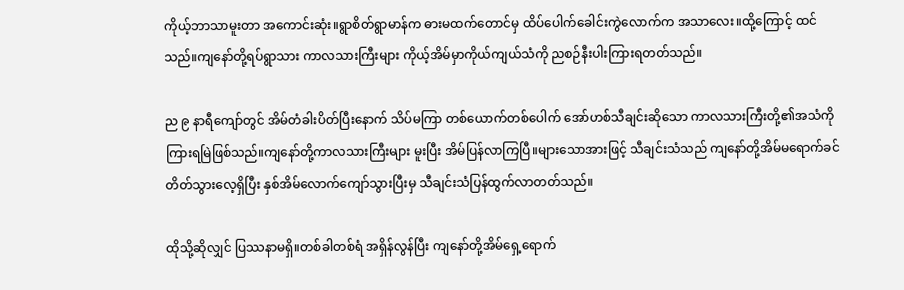ကိုယ့်ဘာသာမူးတာ အကောင်းဆုံး။ရွာစိတ်ရွာမာန်က ဓားမထက်တောင်မှ ထိပ်ပေါက်ခေါင်းကွဲလောက်က အသာလေး။ထို့ကြောင့် ထင်သည်။ကျနော်တို့ရပ်ရွာသား ကာလသားကြီးများ ကိုယ့်အိမ်မှာကိုယ်ကျယ်သံကို ညစဉ်နီးပါးကြားရတတ်သည်။

ည ၉ နာရီကျော်တွင် အိမ်တံခါးပိတ်ပြီးနောက် သိပ်မကြာ တစ်ယောက်တစ်ပေါက် အော်ဟစ်သီချင်းဆိုသော ကာလသားကြီးတို့၏အသံကို ကြားရမြဲဖြစ်သည်။ကျနော်တို့ကာလသားကြီးများ မူးပြီး အိမ်ပြန်လာကြပြီ။များသောအားဖြင့် သီချင်းသံသည် ကျနော်တို့အိမ်မရောက်ခင် တိတ်သွားလေ့ရှိပြီး နှစ်အိမ်လောက်ကျော်သွားပြီးမှ သီချင်းသံပြန်ထွက်လာတတ်သည်။

ထိုသို့ဆိုလျှင် ပြဿနာမရှိ။တစ်ခါတစ်ရံ အရှိန်လွန်ပြီး ကျနော်တို့အိမ်ရှေ့ရောက်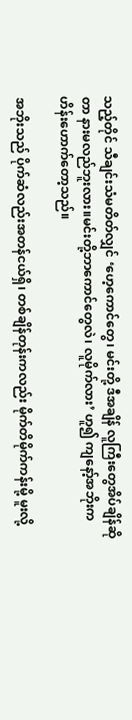သည့်တိုင် သီချင်းသံမတိတ်လျှင် ‘ဟေ့ကောင်တွေ၊ မင်းတို့ ဒီအချိန် လူကြီးတွေအိပ်ချိန်ဆိုတာ နားမလည်ဘူးလား။မင်းတို့ဘာကောင်တွေလဲ၊ လူမိုက်လား’ ဟူ၍ ကျနော့်အဘိုးက ဟိန်းဟောက်တော့သည်။

အဘိုးသည် ပိုက်ဆံလည်းအတန်ငယ်ရှိ၊ တစ်ချိန်တုန်းကလည်း မိုက်တိမိုက်ကန်းမို့ မူးလို့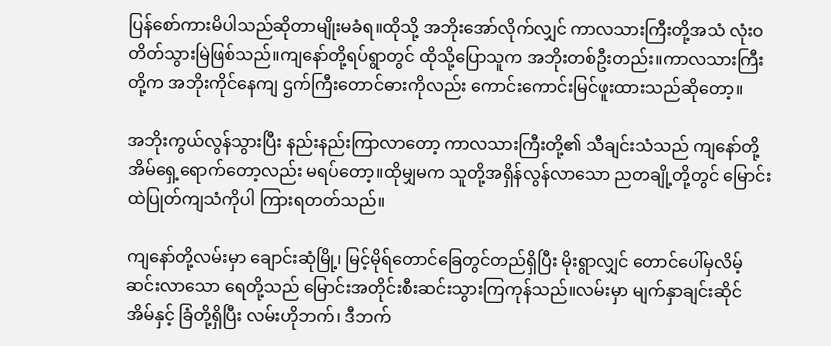ပြန်စော်ကားမိပါသည်ဆိုတာမျိုးမခံရ။ထိုသို့ အဘိုးအော်လိုက်လျှင် ကာလသားကြီးတို့အသံ လုံးဝတိတ်သွားမြဲဖြစ်သည်။ကျနော်တို့ရပ်ရွာတွင် ထိုသို့ပြောသူက အဘိုးတစ်ဦးတည်း။ကာလသားကြီးတို့က အဘိုးကိုင်နေကျ ဌက်ကြီးတောင်ဓားကိုလည်း ကောင်းကောင်းမြင်ဖူးထားသည်ဆိုတော့။

အဘိုးကွယ်လွန်သွားပြီး နည်းနည်းကြာလာတော့ ကာလသားကြီးတို့၏ သီချင်းသံသည် ကျနော်တို့အိမ်ရှေ့ရောက်တော့လည်း မရပ်တော့။ထိုမျှမက သူတို့အရှိန်လွန်လာသော ညတချို့တို့တွင် မြောင်းထဲပြုတ်ကျသံကိုပါ ကြားရတတ်သည်။

ကျနော်တို့လမ်းမှာ ချောင်းဆုံမြို့၊ မြင့်မိုရ်တောင်ခြေတွင်တည်ရှိပြီး မိုးရွာလျှင် တောင်ပေါ်မှလိမ့်ဆင်းလာသော ရေတို့သည် မြောင်းအတိုင်းစီးဆင်းသွားကြကုန်သည်။လမ်းမှာ မျက်နှာချင်းဆိုင် အိမ်နှင့် ခြံတို့ရှိပြီး လမ်းဟိုဘက်၊ ဒီဘက်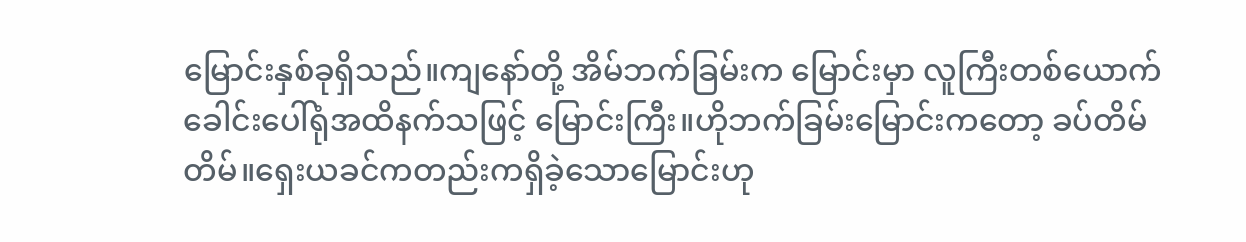မြောင်းနှစ်ခုရှိသည်။ကျနော်တို့ အိမ်ဘက်ခြမ်းက မြောင်းမှာ လူကြီးတစ်ယောက် ခေါင်းပေါ်ရုံအထိနက်သဖြင့် မြောင်းကြီး။ဟိုဘက်ခြမ်းမြောင်းကတော့ ခပ်တိမ်တိမ်။ရှေးယခင်ကတည်းကရှိခဲ့သောမြောင်းဟု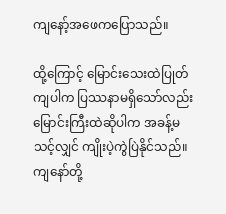ကျနော့်အဖေကပြောသည်။

ထို့ကြောင့် မြောင်းသေးထဲပြုတ်ကျပါက ပြဿနာမရှိသော်လည်းမြောင်းကြီးထဲဆိုပါက အခန့်မသင့်လျှင် ကျိုးပဲ့ကွဲပြဲနိုင်သည်။ကျနော်တို့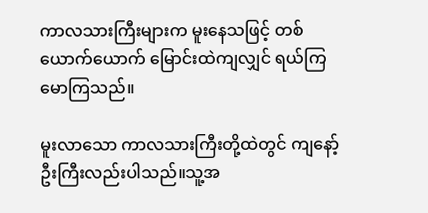ကာလသားကြီးများက မူးနေသဖြင့် တစ်ယောက်ယောက် မြောင်းထဲကျလျှင် ရယ်ကြမောကြသည်။

မူးလာသော ကာလသားကြီးတို့ထဲတွင် ကျနော့်ဦးကြီးလည်းပါသည်။သူ့အ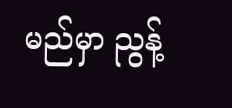မည်မှာ ညွန့်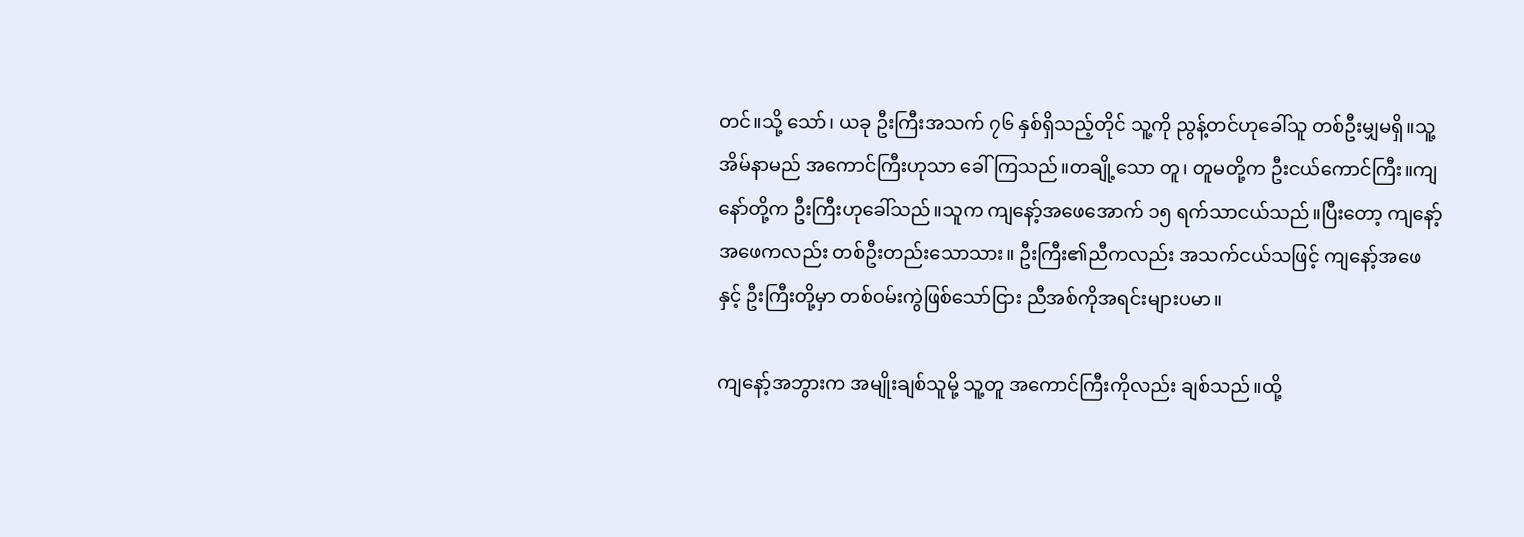တင်။သို့ သော်၊ ယခု ဦးကြီးအသက် ၇၆ နှစ်ရှိသည့်တိုင် သူ့ကို ညွန့်တင်ဟုခေါ်သူ တစ်ဦးမျှမရှိ။သူ့အိမ်နာမည် အကောင်ကြီးဟုသာ ခေါ်ကြသည်။တချို့သော တူ၊ တူမတို့က ဦးငယ်ကောင်ကြီး။ကျနော်တို့က ဦးကြီးဟုခေါ်သည်။သူက ကျနော့်အဖေအောက် ၁၅ ရက်သာငယ်သည်။ပြီးတော့ ကျနော့်အဖေကလည်း တစ်ဦးတည်းသောသား။ ဦးကြီး၏ညီကလည်း အသက်ငယ်သဖြင့် ကျနော့်အဖေနှင့် ဦးကြီးတို့မှာ တစ်ဝမ်းကွဲဖြစ်သော်ငြား ညီအစ်ကိုအရင်းများပမာ။

ကျနော့်အဘွားက အမျိုးချစ်သူမို့ သူ့တူ အကောင်ကြီးကိုလည်း ချစ်သည်။ထို့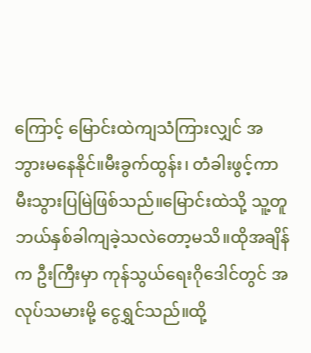ကြောင့် မြောင်းထဲကျသံကြားလျှင် အဘွားမနေနိုင်။မီးခွက်ထွန်း၊ တံခါးဖွင့်ကာ မီးသွားပြမြဲဖြစ်သည်။မြောင်းထဲသို့ သူ့တူ ဘယ်နှစ်ခါကျခဲ့သလဲတော့မသိ။ထိုအချိန်က ဦးကြီးမှာ ကုန်သွယ်ရေးဂိုဒေါင်တွင် အလုပ်သမားမို့ ငွေရွှင်သည်။ထို့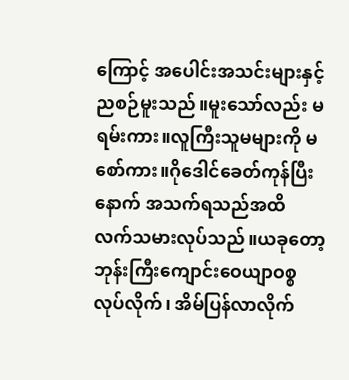ကြောင့် အပေါင်းအသင်းများနှင့် ညစဉ်မူးသည်။မူးသော်လည်း မရမ်းကား။လူကြီးသူမများကို မစော်ကား။ဂိုဒေါင်ခေတ်ကုန်ပြီးနောက် အသက်ရသည်အထိ လက်သမားလုပ်သည်။ယခုတော့ ဘုန်းကြီးကျောင်းဝေယျာဝစ္စလုပ်လိုက်၊ အိမ်ပြန်လာလိုက်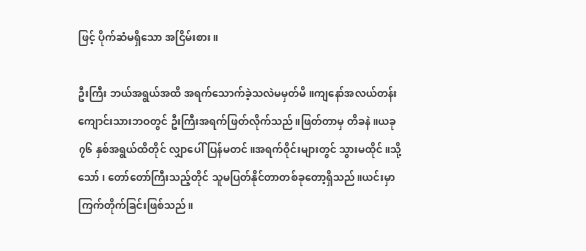ဖြင့် ပိုက်ဆံမရှိသော အငြိမ်းစား။

ဦးကြီး ဘယ်အရွယ်အထိ အရက်သောက်ခဲ့သလဲမမှတ်မိ။ကျနော်အလယ်တန်းကျောင်းသားဘဝတွင် ဦးကြီးအရက်ဖြတ်လိုက်သည်။ဖြတ်တာမှ တိခနဲ။ယခု ၇၆ နှစ်အရွယ်ထိတိုင် လျှာပေါ်ပြန်မတင်။အရက်ဝိုင်းများတွင် သွားမထိုင်။သို့သော်၊ တော်တော်ကြီးသည့်တိုင် သူမပြတ်နိုင်တာတစ်ခုတော့ရှိသည်။ယင်းမှာ ကြက်တိုက်ခြင်းဖြစ်သည်။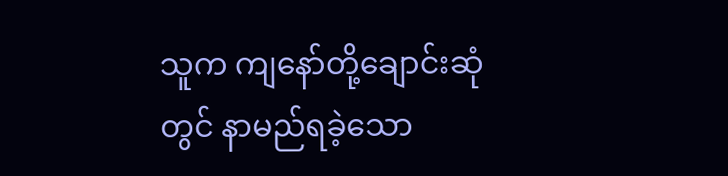သူက ကျနော်တို့ချောင်းဆုံတွင် နာမည်ရခဲ့သော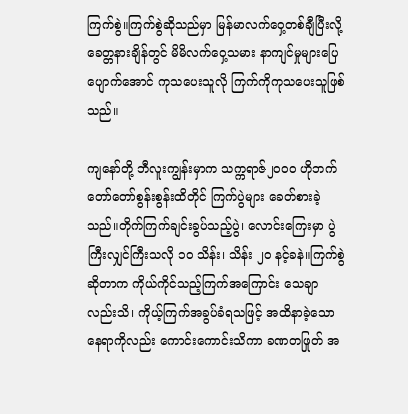ကြက်စွဲ။ကြက်စွဲဆိုသည်မှာ မြန်မာလက်ဝှေ့တစ်ချီပြီးလို့ ခေတ္တနားချိန်တွင် မိမိလက်ဝှေ့သမား နာကျင်မှုများပြေပျောက်အောင် ကုသပေးသူလို ကြက်ကိုကုသပေးသူဖြစ်သည်။

ကျနော်တို့ ဘီလူးကျွန်းမှာက သက္ကရာဇ်၂၀၀၀ ဟိုဘက် တော်တော်စွန်းစွန်းထိတိုင် ကြက်ပွဲများ ခေတ်စားခဲ့သည်။တိုက်ကြက်ချင်းခွပ်သည့်ပွဲ၊ လောင်းကြေးမှာ ပွဲကြီးလျှင်ကြီးသလို ၁၀ သိန်း၊ သိန်း ၂၀ နင့်ခနဲ။ကြက်စွဲဆိုတာက ကိုယ်ကိုင်သည့်ကြက်အကြောင်း သေချာလည်းသိ၊ ကိုယ့်ကြက်အခွပ်ခံရသဖြင့် အထိနာခဲ့သောနေရာကိုလည်း ကောင်းကောင်းသိကာ ခဏတဖြုတ် အ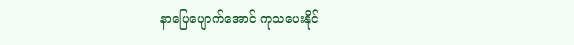နာပြေပျောက်အောင် ကုသပေးနိုင်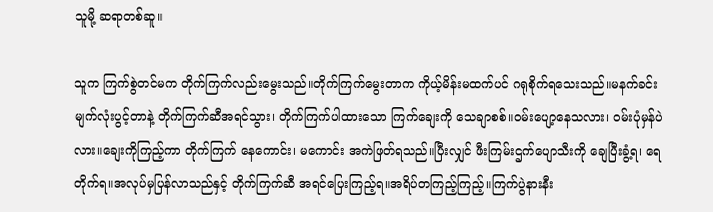သူမို့ ဆရာတစ်ဆူ။

သူက ကြက်စွဲတင်မက တိုက်ကြက်လည်းမွေးသည်။တိုက်ကြက်မွေးတာက ကိုယ့်မိန်းမထက်ပင် ဂရုစိုက်ရသေးသည်။မနက်ခင်း မျက်လုံးပွင့်တာနဲ့ တိုက်ကြက်ဆီအရင်သွား၊ တိုက်ကြက်ပါထားသော ကြက်ချေးကို သေချာစစ်။ဝမ်းပျော့နေသလား၊ ဝမ်းပုံမှန်ပဲလား။ချေးကိုကြည့်ကာ တိုက်ကြက် နေကောင်း၊ မကောင်း အကဲဖြတ်ရသည်။ပြီးလျှင် ဖီးကြမ်းဌက်ပျောသီးကို ချေပြီးခွံ့ရ၊ ရေတိုက်ရ။အလုပ်မှပြန်လာသည်နှင့် တိုက်ကြက်ဆီ အရင်ပြေးကြည့်ရ။အရိပ်တကြည့်ကြည့်။ကြက်ပွဲနားနီး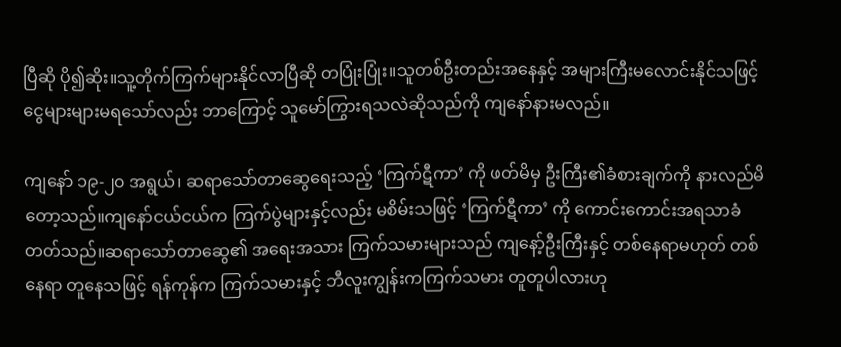ပြီဆို ပို၍ဆိုး။သူ့တိုက်ကြက်များနိုင်လာပြီဆို တပြုံးပြုံး။သူတစ်ဦးတည်းအနေနှင့် အများကြီးမလောင်းနိုင်သဖြင့် ငွေများများမရသော်လည်း ဘာကြောင့် သူမော်ကြွားရသလဲဆိုသည်ကို ကျနော်နားမလည်။

ကျနော် ၁၉-၂၀ အရွယ်၊ ဆရာသော်တာဆွေရေးသည့် ‘ကြက်ဋီကာ’ ကို ဖတ်မိမှ ဦးကြီး၏ခံစားချက်ကို နားလည်မိတော့သည်။ကျနော်ငယ်ငယ်က ကြက်ပွဲများနှင့်လည်း မစိမ်းသဖြင့် ‘ကြက်ဋီကာ’ ကို ကောင်းကောင်းအရသာခံတတ်သည်။ဆရာသော်တာဆွေ၏ အရေးအသား ကြက်သမားများသည် ကျနော့်ဦးကြီးနှင့် တစ်နေရာမဟုတ် တစ်နေရာ တူနေသဖြင့် ရန်ကုန်က ကြက်သမားနှင့် ဘီလူးကျွန်းကကြက်သမား တူတူပါလားဟု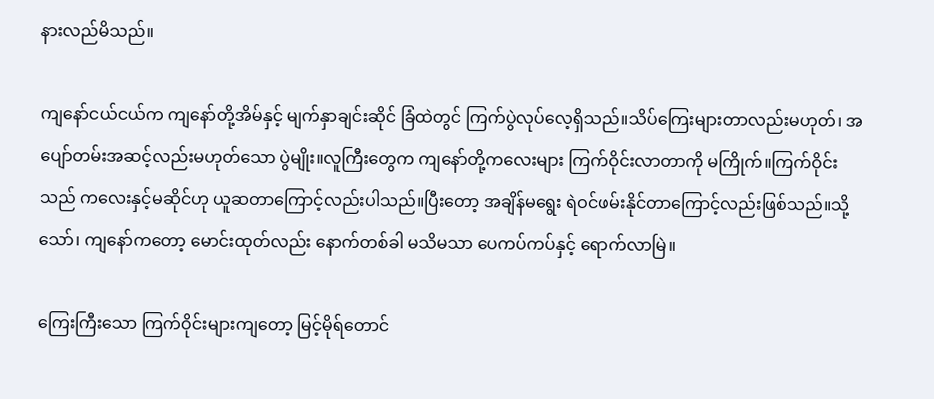နားလည်မိသည်။

ကျနော်ငယ်ငယ်က ကျနော်တို့အိမ်နှင့် မျက်နှာချင်းဆိုင် ခြံထဲတွင် ကြက်ပွဲလုပ်လေ့ရှိသည်။သိပ်ကြေးများတာလည်းမဟုတ်၊ အပျော်တမ်းအဆင့်လည်းမဟုတ်သော ပွဲမျိုး။လူကြီးတွေက ကျနော်တို့ကလေးများ ကြက်ဝိုင်းလာတာကို မကြိုက်။ကြက်ဝိုင်းသည် ကလေးနှင့်မဆိုင်ဟု ယူဆတာကြောင့်လည်းပါသည်။ပြီးတော့ အချိန်မရွေး ရဲဝင်ဖမ်းနိုင်တာကြောင့်လည်းဖြစ်သည်။သို့သော်၊ ကျနော်ကတော့ မောင်းထုတ်လည်း နောက်တစ်ခါ မသိမသာ ပေကပ်ကပ်နှင့် ရောက်လာမြဲ။

ကြေးကြီးသော ကြက်ဝိုင်းများကျတော့ မြင့်မိုရ်တောင်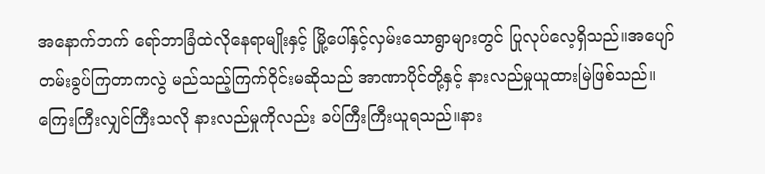အနောက်ဘက် ရော်ဘာခြံထဲလိုနေရာမျိုးနှင့် မြို့ပေါ်နှင့်လှမ်းသောရွာများတွင် ပြုလုပ်လေ့ရှိသည်။အပျော်တမ်းခွပ်ကြတာကလွဲ မည်သည့်ကြက်ဝိုင်းမဆိုသည် အာဏာပိုင်တို့နှင့် နားလည်မှုယူထားမြဲဖြစ်သည်။ကြေးကြီးလျှင်ကြီးသလို နားလည်မှုကိုလည်း ခပ်ကြီးကြီးယူရသည်။နား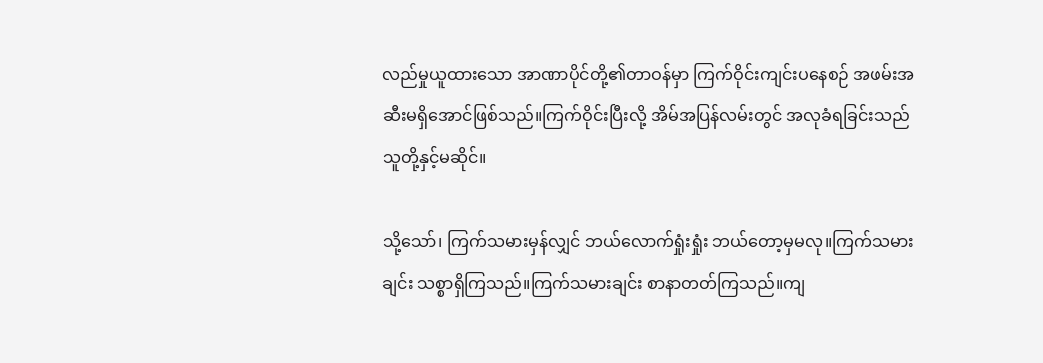လည်မှုယူထားသော အာဏာပိုင်တို့၏တာဝန်မှာ ကြက်ဝိုင်းကျင်းပနေစဉ် အဖမ်းအဆီးမရှိအောင်ဖြစ်သည်။ကြက်ဝိုင်းပြီးလို့ အိမ်အပြန်လမ်းတွင် အလုခံရခြင်းသည် သူတို့နှင့်မဆိုင်။

သို့သော်၊ ကြက်သမားမှန်လျှင် ဘယ်လောက်ရှုံးရှုံး ဘယ်တော့မှမလု။ကြက်သမားချင်း သစ္စာရှိကြသည်။ကြက်သမားချင်း စာနာတတ်ကြသည်။ကျ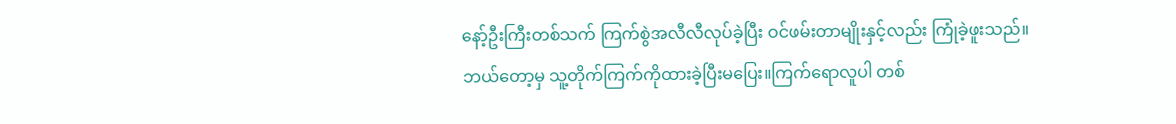နော့်ဦးကြီးတစ်သက် ကြက်စွဲအလီလီလုပ်ခဲ့ပြီး ဝင်ဖမ်းတာမျိုးနှင့်လည်း ကြုံခဲ့ဖူးသည်။ဘယ်တော့မှ သူ့တိုက်ကြက်ကိုထားခဲ့ပြီးမပြေး။ကြက်ရောလူပါ တစ်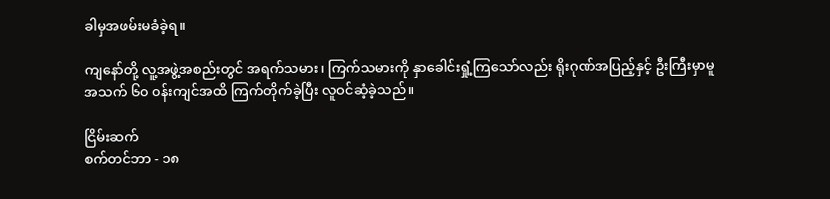ခါမှအဖမ်းမခံခဲ့ရ။

ကျနော်တို့ လူ့အဖွဲ့အစည်းတွင် အရက်သမား၊ ကြက်သမားကို နှာခေါင်းရှုံ့ကြသော်လည်း ရိုးဂုဏ်အပြည့်နှင့် ဦးကြီးမှာမူ အသက် ၆၀ ၀န်းကျင်အထိ ကြက်တိုက်ခဲ့ပြီး လူဝင်ဆံ့ခဲ့သည်။

ငြိမ်းဆက်
စက်တင်ဘာ - ၁၈